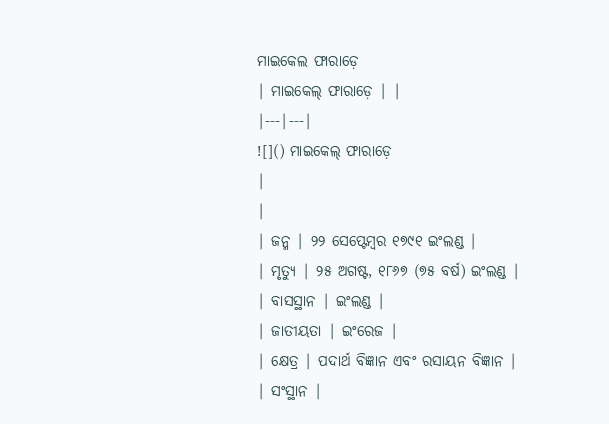ମାଇକେଲ ଫାରାଡ଼େ
| ମାଇକେଲ୍ ଫାରାଡ଼େ | |
|---|---|
![]() ମାଇକେଲ୍ ଫାରାଡ଼େ
|
|
| ଜନ୍ମ | ୨୨ ସେପ୍ଟେମ୍ବର ୧୭୯୧ ଇଂଲଣ୍ଡ |
| ମୃତ୍ୟୁ | ୨୫ ଅଗଷ୍ଟ, ୧୮୬୭ (୭୫ ବର୍ଷ) ଇଂଲଣ୍ଡ |
| ବାସସ୍ଥାନ | ଇଂଲଣ୍ଡ |
| ଜାତୀୟତା | ଇଂରେଜ |
| କ୍ଷେତ୍ର | ପଦାର୍ଥ ବିଜ୍ଞାନ ଏବଂ ରସାୟନ ବିଜ୍ଞାନ |
| ସଂସ୍ଥାନ |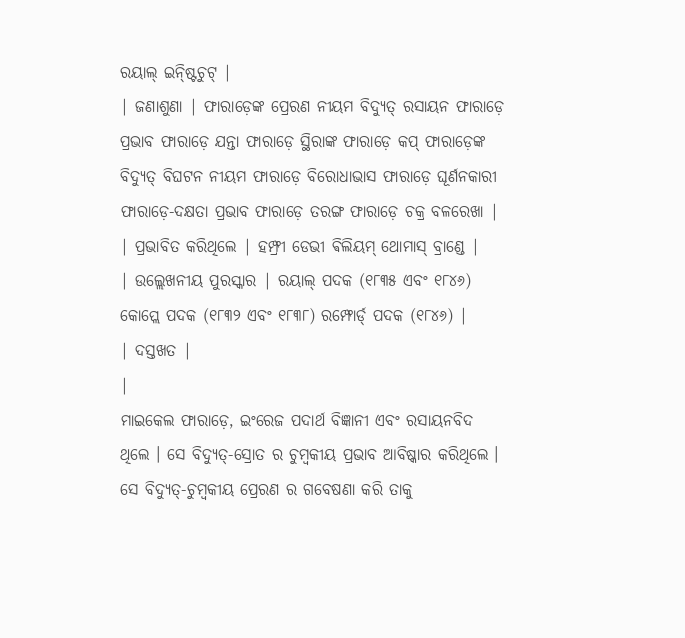ରୟାଲ୍ ଇନ୍ଷ୍ଟିଚୁଟ୍ |
| ଜଣାଶୁଣା | ଫାରାଡ଼େଙ୍କ ପ୍ରେରଣ ନୀୟମ ବିଦ୍ୟୁତ୍ ରସାୟନ ଫାରାଡ଼େ ପ୍ରଭାବ ଫାରାଡ଼େ ଯନ୍ତା ଫାରାଡ଼େ ସ୍ଥିରାଙ୍କ ଫାରାଡ଼େ କପ୍ ଫାରାଡ଼େଙ୍କ ବିଦ୍ୟୁତ୍ ବିଘଟନ ନୀୟମ ଫାରାଡ଼େ ବିରୋଧାଭାସ ଫାରାଡ଼େ ଘୂର୍ଣନକାରୀ ଫାରାଡ଼େ-ଦକ୍ଷତା ପ୍ରଭାବ ଫାରାଡ଼େ ତରଙ୍ଗ ଫାରାଡ଼େ ଚକ୍ର ବଳରେଖା |
| ପ୍ରଭାବିତ କରିଥିଲେ | ହମ୍ଫ୍ରୀ ଡେଭୀ ଵିଲିୟମ୍ ଥୋମାସ୍ ବ୍ରାଣ୍ଡେ |
| ଉଲ୍ଲେଖନୀୟ ପୁରସ୍କାର | ରୟାଲ୍ ପଦକ (୧୮୩୫ ଏବଂ ୧୮୪୬) କୋପ୍ଲେ ପଦକ (୧୮୩୨ ଏବଂ ୧୮୩୮) ରମ୍ଫୋର୍ଡ୍ ପଦକ (୧୮୪୬) |
| ଦସ୍ତଖତ |
|
ମାଇକେଲ ଫାରାଡ଼େ, ଇଂରେଜ ପଦାର୍ଥ ବିଜ୍ଞାନୀ ଏବଂ ରସାୟନବିଦ ଥିଲେ । ସେ ବିଦ୍ୟୁତ୍-ସ୍ରୋତ ର ଚୁମ୍ବକୀୟ ପ୍ରଭାବ ଆବିଷ୍କାର କରିଥିଲେ । ସେ ବିଦ୍ୟୁତ୍-ଚୁମ୍ବକୀୟ ପ୍ରେରଣ ର ଗବେଷଣା କରି ତାକୁ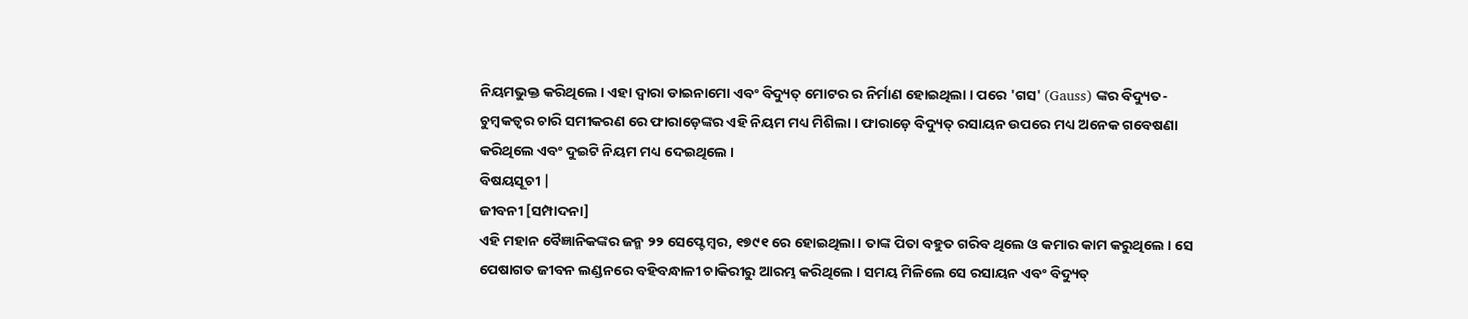ନିୟମଭୁକ୍ତ କରିଥିଲେ । ଏହା ଦ୍ବାରା ଡାଇନାମୋ ଏବଂ ବିଦ୍ୟୁତ୍ ମୋଟର ର ନିର୍ମାଣ ହୋଇଥିଲା । ପରେ 'ଗସ' (Gauss) ଙ୍କର ବିଦ୍ୟୁତ-ଚୁମ୍ବକତ୍ଵର ଚାରି ସମୀକରଣ ରେ ଫାରାଡ଼େଙ୍କର ଏହି ନିୟମ ମଧ୍ୟ ମିଶିଲା । ଫାରାଡ଼େ ବିଦ୍ୟୁତ୍ ରସାୟନ ଉପରେ ମଧ୍ୟ ଅନେକ ଗବେଷଣା କରିଥିଲେ ଏବଂ ଦୁଇଟି ନିୟମ ମଧ୍ୟ ଦେଇଥିଲେ ।
ବିଷୟସୂଚୀ |
ଜୀବନୀ [ସମ୍ପାଦନା]
ଏହି ମହାନ ବୈଜ୍ଞାନିକଙ୍କର ଜନ୍ମ ୨୨ ସେପ୍ଟେମ୍ବର, ୧୭୯୧ ରେ ହୋଇଥିଲା । ତାଙ୍କ ପିତା ବହୁତ ଗରିବ ଥିଲେ ଓ କମାର କାମ କରୁଥିଲେ । ସେ ପେଷାଗତ ଜୀବନ ଲଣ୍ଡନରେ ବହିବନ୍ଧାଳୀ ଚାକିରୀରୁ ଆରମ୍ଭ କରିଥିଲେ । ସମୟ ମିଳିଲେ ସେ ରସାୟନ ଏବଂ ବିଦ୍ୟୁତ୍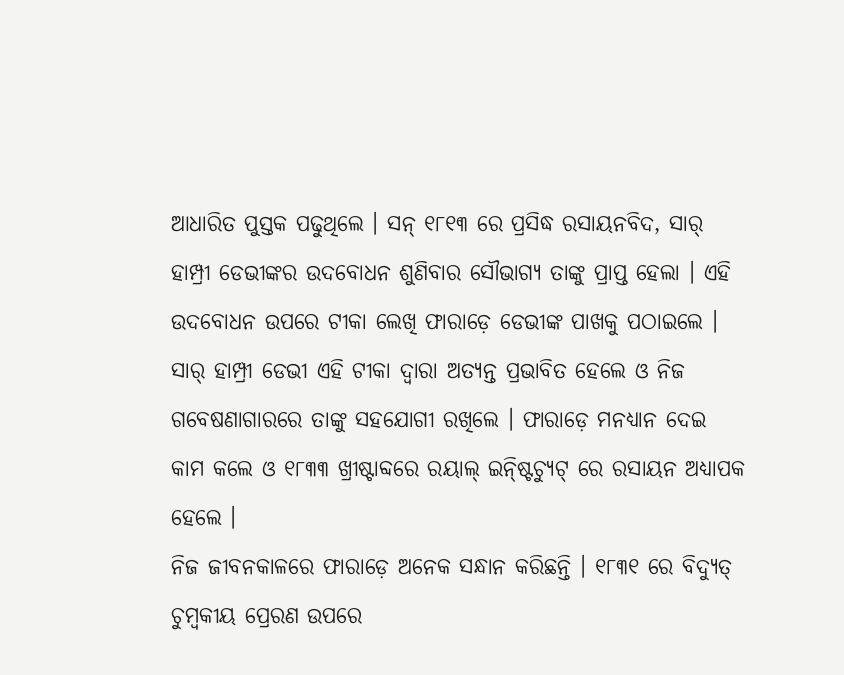ଆଧାରିତ ପୁସ୍ତକ ପଢୁଥିଲେ । ସନ୍ ୧୮୧୩ ରେ ପ୍ରସିଦ୍ଧ ରସାୟନବିଦ, ସାର୍ ହାମ୍ପ୍ରୀ ଡେଭୀଙ୍କର ଉଦବୋଧନ ଶୁଣିବାର ସୌଭାଗ୍ୟ ତାଙ୍କୁ ପ୍ରାପ୍ତ ହେଲା । ଏହି ଉଦବୋଧନ ଉପରେ ଟୀକା ଲେଖି ଫାରାଡ଼େ ଡେଭୀଙ୍କ ପାଖକୁ ପଠାଇଲେ । ସାର୍ ହାମ୍ପ୍ରୀ ଡେଭୀ ଏହି ଟୀକା ଦ୍ବାରା ଅତ୍ୟନ୍ତ ପ୍ରଭାବିତ ହେଲେ ଓ ନିଜ ଗବେଷଣାଗାରରେ ତାଙ୍କୁ ସହଯୋଗୀ ରଖିଲେ । ଫାରାଡ଼େ ମନଧ୍ୟାନ ଦେଇ କାମ କଲେ ଓ ୧୮୩୩ ଖ୍ରୀଷ୍ଟାବ୍ଦରେ ରୟାଲ୍ ଇନ୍ଷ୍ଟିଚ୍ୟୁଟ୍ ରେ ରସାୟନ ଅଧ୍ୟାପକ ହେଲେ ।
ନିଜ ଜୀବନକାଳରେ ଫାରାଡ଼େ ଅନେକ ସନ୍ଧାନ କରିଛନ୍ତି । ୧୮୩୧ ରେ ବିଦ୍ୟୁତ୍ ଚୁମ୍ବକୀୟ ପ୍ରେରଣ ଉପରେ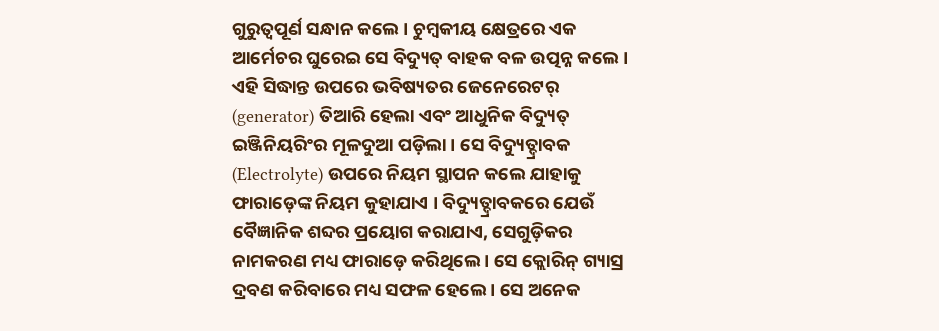ଗୁରୁତ୍ବପୂର୍ଣ ସନ୍ଧାନ କଲେ । ଚୁମ୍ବକୀୟ କ୍ଷେତ୍ରରେ ଏକ ଆର୍ମେଚର ଘୁରେଇ ସେ ବିଦ୍ୟୁତ୍ ବାହକ ବଳ ଉତ୍ପନ୍ନ କଲେ । ଏହି ସିଦ୍ଧାନ୍ତ ଉପରେ ଭବିଷ୍ୟତର ଜେନେରେଟର୍ (generator) ତିଆରି ହେଲା ଏବଂ ଆଧୁନିକ ବିଦ୍ୟୁତ୍ ଇଞ୍ଜିନିୟରିଂର ମୂଳଦୁଆ ପଡ଼ିଲା । ସେ ବିଦ୍ୟୁତ୍ଦ୍ରାବକ (Electrolyte) ଉପରେ ନିୟମ ସ୍ଥାପନ କଲେ ଯାହାକୁ ଫାରାଡ଼େଙ୍କ ନିୟମ କୁହାଯାଏ । ବିଦ୍ୟୁତ୍ଦ୍ରାବକରେ ଯେଉଁ ବୈଜ୍ଞାନିକ ଶବ୍ଦର ପ୍ରୟୋଗ କରାଯାଏ, ସେଗୁଡ଼ିକର ନାମକରଣ ମଧ୍ୟ ଫାରାଡ଼େ କରିଥିଲେ । ସେ କ୍ଲୋରିନ୍ ଗ୍ୟାସ୍ର ଦ୍ରବଣ କରିବାରେ ମଧ୍ୟ ସଫଳ ହେଲେ । ସେ ଅନେକ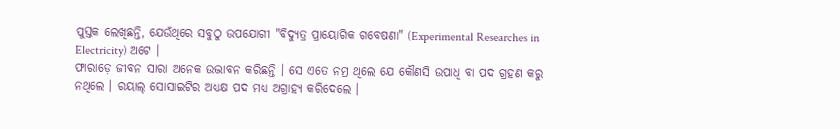ପୁସ୍ତକ ଲେଖିଛନ୍ତି, ଯେଉଁଥିରେ ସବୁଠୁ ଉପଯୋଗୀ "ବିଦ୍ୟୁତ୍ର ପ୍ରାୟୋଗିକ ଗବେଷଣା" (Experimental Researches in Electricity) ଅଟେ ।
ଫାରାଡ଼େ ଜୀବନ ସାରା ଅନେକ ଉଦ୍ଭାବନ କରିଛନ୍ତି । ସେ ଏତେ ନମ୍ର ଥିଲେ ଯେ କୌଣସି ଉପାଧି ବା ପଦ ଗ୍ରହଣ କରୁ ନଥିଲେ । ରୟାଲ୍ ସୋସାଇଟିର ଅଧ୍ୟକ୍ଷ ପଦ ମଧ୍ୟ ଅଗ୍ରାହ୍ୟ କରିଦେଲେ ।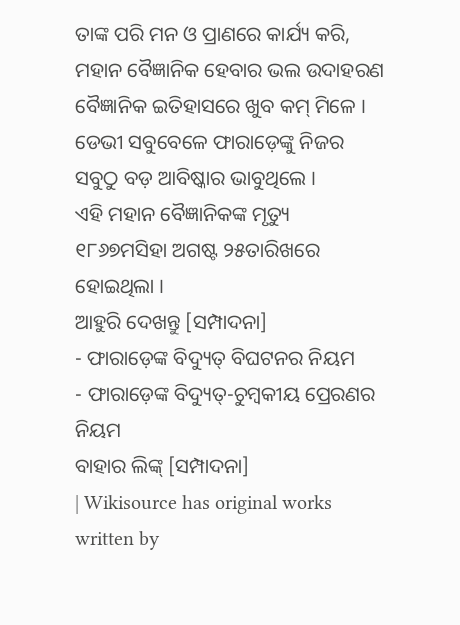ତାଙ୍କ ପରି ମନ ଓ ପ୍ରାଣରେ କାର୍ଯ୍ୟ କରି, ମହାନ ବୈଜ୍ଞାନିକ ହେବାର ଭଲ ଉଦାହରଣ ବୈଜ୍ଞାନିକ ଇତିହାସରେ ଖୁବ କମ୍ ମିଳେ । ଡେଭୀ ସବୁବେଳେ ଫାରାଡ଼େଙ୍କୁ ନିଜର ସବୁଠୁ ବଡ଼ ଆବିଷ୍କାର ଭାବୁଥିଲେ ।
ଏହି ମହାନ ବୈଜ୍ଞାନିକଙ୍କ ମୃତ୍ୟୁ ୧୮୬୭ମସିହା ଅଗଷ୍ଟ ୨୫ତାରିଖରେ ହୋଇଥିଲା ।
ଆହୁରି ଦେଖନ୍ତୁ [ସମ୍ପାଦନା]
- ଫାରାଡ଼େଙ୍କ ବିଦ୍ୟୁତ୍ ବିଘଟନର ନିୟମ
- ଫାରାଡ଼େଙ୍କ ବିଦ୍ୟୁତ୍-ଚୁମ୍ବକୀୟ ପ୍ରେରଣର ନିୟମ
ବାହାର ଲିଙ୍କ୍ [ସମ୍ପାଦନା]
| Wikisource has original works written by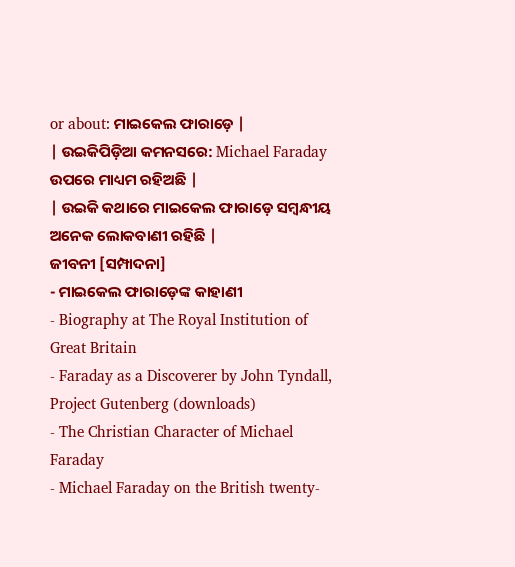or about: ମାଇକେଲ ଫାରାଡ଼େ |
| ଉଇକିପିଡ଼ିଆ କମନସରେ: Michael Faraday ଉପରେ ମାଧ୍ୟମ ରହିଅଛି |
| ଉଇକି କଥାରେ ମାଇକେଲ ଫାରାଡ଼େ ସମ୍ବନ୍ଧୀୟ ଅନେକ ଲୋକବାଣୀ ରହିଛି |
ଜୀବନୀ [ସମ୍ପାଦନା]
- ମାଇକେଲ ଫାରାଡ଼େଙ୍କ କାହାଣୀ
- Biography at The Royal Institution of Great Britain
- Faraday as a Discoverer by John Tyndall, Project Gutenberg (downloads)
- The Christian Character of Michael Faraday
- Michael Faraday on the British twenty-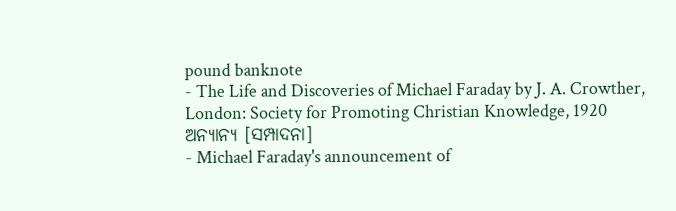pound banknote
- The Life and Discoveries of Michael Faraday by J. A. Crowther, London: Society for Promoting Christian Knowledge, 1920
ଅନ୍ୟାନ୍ୟ [ସମ୍ପାଦନା]
- Michael Faraday's announcement of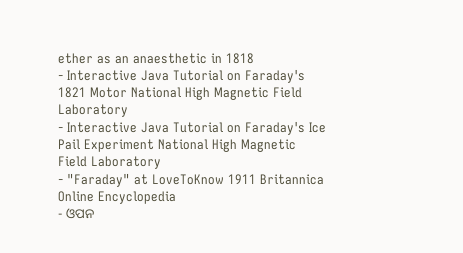ether as an anaesthetic in 1818
- Interactive Java Tutorial on Faraday's 1821 Motor National High Magnetic Field Laboratory
- Interactive Java Tutorial on Faraday's Ice Pail Experiment National High Magnetic Field Laboratory
- "Faraday" at LoveToKnow 1911 Britannica Online Encyclopedia
- ଓପନ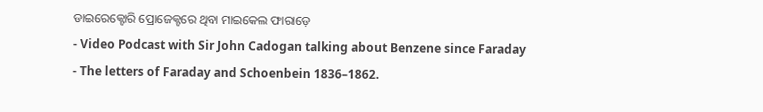ଡାଇରେକ୍ଟୋରି ପ୍ରୋଜେକ୍ଟରେ ଥିବା ମାଇକେଲ ଫାରାଡ଼େ
- Video Podcast with Sir John Cadogan talking about Benzene since Faraday
- The letters of Faraday and Schoenbein 1836–1862.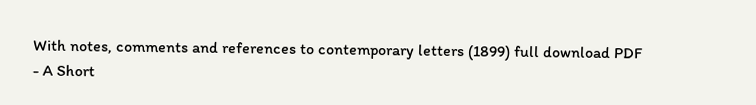With notes, comments and references to contemporary letters (1899) full download PDF
- A Short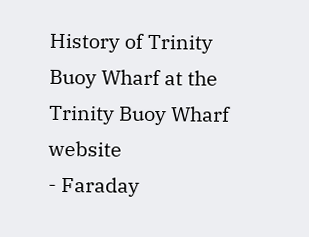History of Trinity Buoy Wharf at the Trinity Buoy Wharf website
- Faraday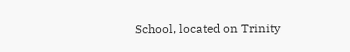School, located on Trinity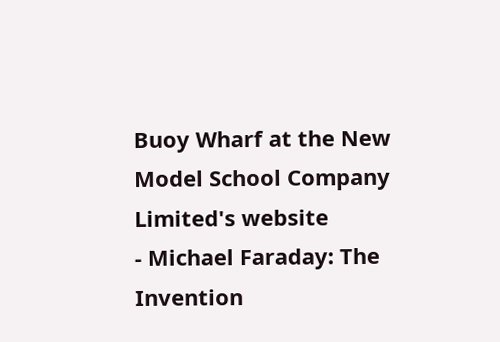Buoy Wharf at the New Model School Company Limited's website
- Michael Faraday: The Invention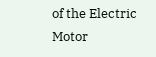of the Electric Motor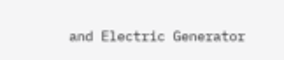and Electric Generator